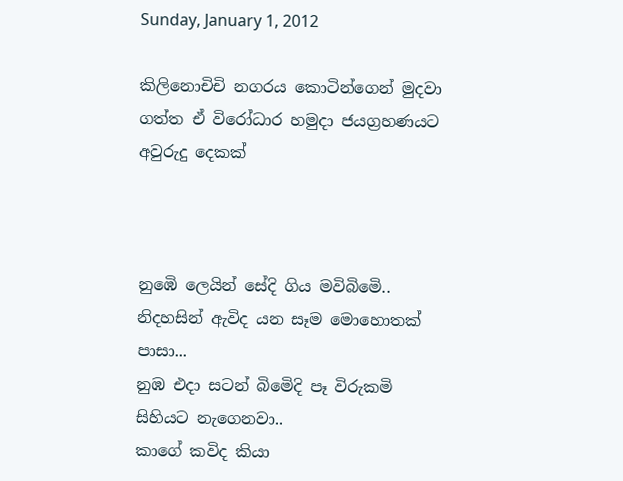Sunday, January 1, 2012

කිලිනොචිචි නගරය කොටින්ගෙන් මුදවා ගත්ත ඒ විරෝධාර හමුදා ජයග්‍රහණයට අවුරුදු දෙකක්



නුඹෙි ලෙයින් සේදි ගිය මවිබිමෙි..
නිදහසින් ඇවිද යන සෑම මොහොතක් පාසා...
නුඹ එදා සටන් බිමෙිදි පෑ විරුකමි සිහියට නැගෙනවා..
කාගේ කවිද කියා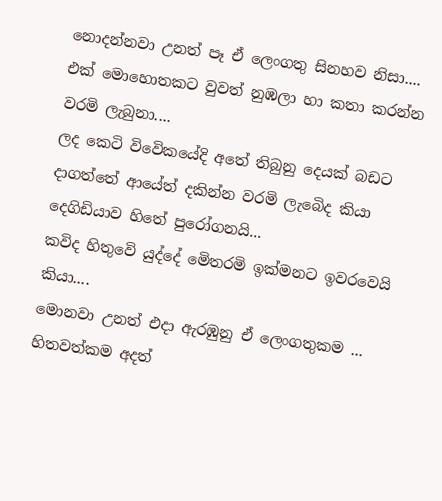නොදන්නවා උනත් පෑ ඒ ලෙංගතු සිනහව නිසා....
එක් මොහොතකට වුවත් නුඹලා හා කතා කරන්න වරමි ලැබුනා....
ලද කෙටි විවෙිකයේදි අතේ තිබුනු දෙයක් බඩට දාගත්තේ ආයේත් දකින්න වරමි ලැබෙිද කියා දෙගිඩියාව හිතේ පුරෝගනයි...
කවිද හිතුවෙි යුද්දේ මෙිතරමි ඉක්මනට ඉවරවෙයි කියා....
මොනවා උනත් එදා ඇරඹුනු ඒ ලෙංගතුකම ... හිතවත්කම අදත්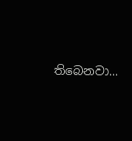තිබෙනවා...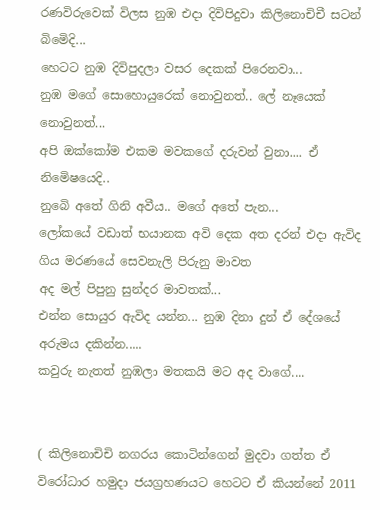රණවිරුවෙක් විලස නුඹ එදා දිවිපිදුවා කිලිනොචිචී සටන් බිමෙිදි...
හෙටට නුඹ දිවිපුදලා වසර දෙකක් පිරෙනවා...
නුඹ මගේ සොහොයුරෙක් නොවුනත්.. ලේ නෑයෙක් නොවුනත්...
අපි ඔක්කෝම එකම මවකගේ දරුවන් වුනා.... ඒ නිමෙිෂයෙදි..
නුබෙි අතේ ගිනි අවීය.. මගේ අතේ පැන...
ලෝකයේ වඩාත් භයානක අවි දෙක අත දරන් එදා ඇවිද ගිය මරණයේ සෙවනැලි පිරුනු මාවත
අද මල් පිපුනු සුන්දර මාවතක්...
එන්න සොයුර ඇවිද යන්න... නුඹ දිනා දුන් ඒ දේශයේ අරුමය දකින්න.....
කවුරු නැතත් නුඹලා මතකයි මට අද වාගේ....


( කිලිනොචිචි නගරය කොටින්ගෙන් මුදවා ගත්ත ඒ විරෝධාර හමුදා ජයග්‍රහණයට හෙටට ඒ කියන්නේ 2011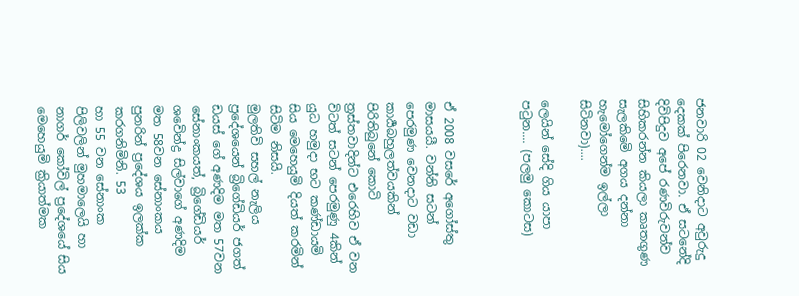ජනවාරි 02 වෙනිදාට අවුරුදු දෙකක් පිරෙනවා. ඒ සටනේදි දිවිපිදුව අපේ රණවිරුවන්ව සිහිකරන්න කියලා කෘතගුණ සැලකිමෙි අගය දන්නා හැමෝගෙන්ම ඉල්ලා සිටිනවා)....

ලෙයින් සේදි ගිය යාපා පටුන.... (පලමු කොටස)



ඒ 2008 වසරේ අගෝස්තු මාසයයී. වන්නි සටන් පෙරමුණ වෙනදාට වඩා කාර්‍යබහුලත්වයකින් පිරිතිබුනේ කොටි ත්‍රස්තවාදින්ට එරෙහිව ඒ වන විටත් සටන් පෙරමුණු 4කින් යුධ හමුදා භට කණ්ඩායමි සිය මෙහෙයුමි දියත් කරමින් සිටිම නිසයි.
මුලතිවි සහල් නැලිය ප්‍රදේශයෙන් බ්‍රිගේඩියර් ජගත් ඩයස් ගේ අණදිම මත 57වන සේනාංකයත්, බ්‍රිගේඩියර් ශවෙින්ද්‍ර සිල්වාගේ අණදිම මත 58වන සේනාංකය පුනරින් ප්‍රදේශය ඉලක්ක කරගනිමිනි. 53
හා 55 වන සේනාංක පිලිවලින් මුහමාලෙයි හා නාගර් කෝවිල් ප්‍රදේශයේ සිය මෙහෙයුමි ක්‍රියාත්මක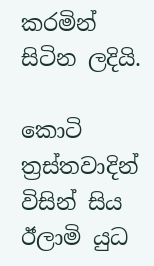කරමින් සිටින ලදියි.

කොටි ත්‍රස්තවාදින් විසින් සිය ඊලාමි යුධ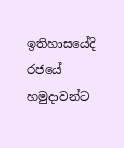ඉතිහාසයේදි රජයේ හමුදාවන්ට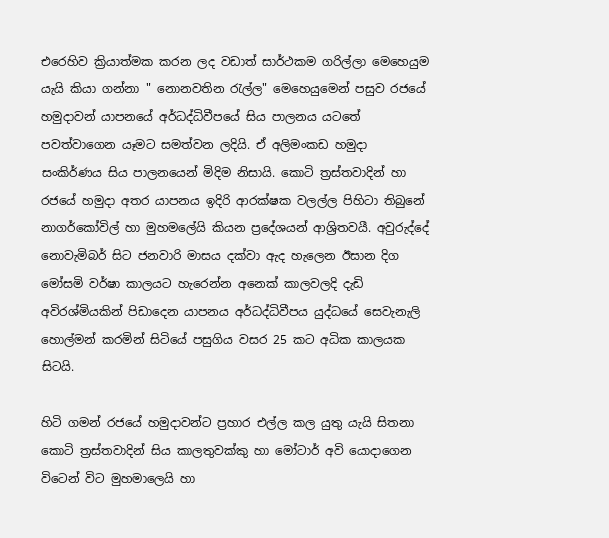එරෙහිව ක්‍රියාත්මක කරන ලද වඩාත් සාර්ථකම ගරිල්ලා මෙහෙයුම යැයි කියා ගන්නා " නොනවතින රැල්ල" මෙහෙයුමෙන් පසුව රජයේ හමුදාවන් යාපනයේ අර්ධද්ධිවීපයේ සිය පාලනය යටතේ පවත්වාගෙන යෑමට සමත්වන ලදියි. ඒ අලිමංකඩ හමුදා සංකිර්ණය සිය පාලනයෙන් මිදිම නිසායි. කොටි ත්‍රස්තවාදින් හා රජයේ හමුදා අතර යාපනය ඉදිරි ආරක්ෂක වලල්ල පිහිටා තිබුනේ නාගර්කෝවිල් හා මුහමලේයි කියන ප්‍රදේශයන් ආශ්‍රිතවයී. අවුරුද්දේ නොවැමිබර් සිට ජනවාරි මාසය දක්වා ඇද හැලෙන ඊසාන දිග මෝසමි වර්ෂා කාලයට හැරෙන්න අනෙක් කාලවලදි දැඩි අවිරශ්මියකින් පිඩාදෙන යාපනය අර්ධද්ධිවීපය යුද්ධයේ සෙවැනැලි හොල්මන් කරමින් සිටියේ පසුගිය වසර 25 කට අධික කාලයක සිටයි.

හිටි ගමන් රජයේ හමුදාවන්ට ප්‍රහාර එල්ල කල යුතු යැයි සිතනා කොටි ත්‍රස්තවාදින් සිය කාලතුවක්කු හා මෝටාර් අවි යොදාගෙන විටෙන් විට මුහමාලෙයි හා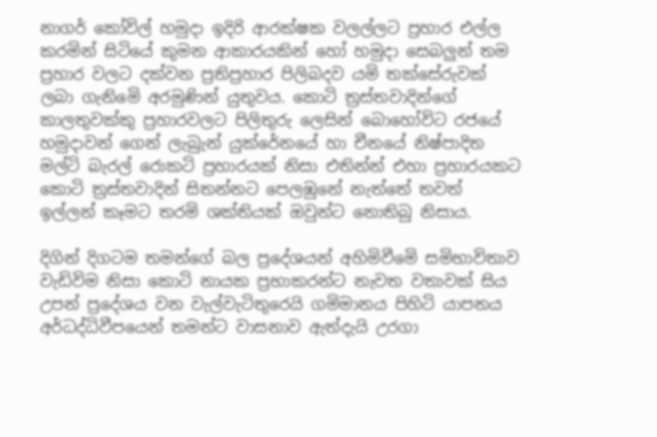නාගර් කෝවිල් හමුදා ඉදිරි ආරක්ෂක වලල්ලට ප්‍රහාර එල්ල කරමින් සිටියේ කුමන ආකාරයකින් හෝ හමුදා සෙබලුන් තම ප්‍රහාර වලට දක්වන ප්‍රතිප්‍රහාර පිලිබදව යමි තක්සේරුවක් ලබා ගැනිමෙි අරමුණින් යුතුවය. කොටි ත්‍රස්තවාදින්ගේ කාලතුවක්කු ප්‍රහාරවලට පිලිතුරු ලෙසින් බොහෝවිට රජයේ හමුදාවන් ගෙන් ලැබුැන් යුක්රේනයේ හා චීනයේ නිෂ්පාදිත මල්ටි බැරල් රොකටි ප්‍රහාරයක් නිසා එතින්න් එහා ප්‍රහාරයකට කොටි ත්‍රස්තවාදින් සිතන්නට පෙලඹුනේ නැත්තේ තවත් ඉල්ලන් කෑමට තරමි ශක්තියක් ඔවුන්ට නොතිබු නිසාය.

දිගින් දිගටම තමන්ගේ බල ප්‍රදේශයන් අහිමිවීමෙි සමිභාවිතාව වැඩිවිම නිසා කොටි නායක ප්‍රභාකරන්ට නැවත වතාවක් සිය උපන් ප්‍රදේශය වන වැල්වැටිතුරෙයි ගමිමානය පිහිටි යාපනය අර්ධද්ධිවීපයෙන් තමන්ට වාසනාව ඇත්දැයි උරගා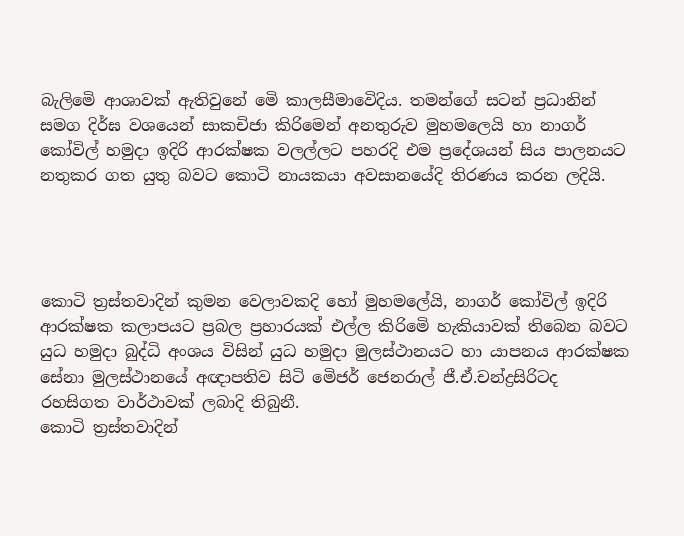බැලිමෙි ආශාවක් ඇතිවුනේ මෙි කාලසීමාවෙිදිය. තමන්ගේ සටන් ප්‍රධානින් සමග දිර්ඝ වශයෙන් සාකචිජා කිරිමෙන් අනතුරුව මුහමලෙයි හා නාගර් කෝවිල් හමුදා ඉදිරි ආරක්ෂක වලල්ලට පහරදි එම ප්‍රදේශයන් සිය පාලනයට නතුකර ගත යුතු බවට කොටි නායකයා අවසානයේදි තිරණය කරන ලදියි.




කොටි ත්‍රස්තවාදින් කුමන වෙලාවකදි හෝ මුහමලේයි, නාගර් කෝවිල් ඉදිරි ආරක්ෂක කලාපයට ප්‍රබල ප්‍රහාරයක් එල්ල කිරිමෙි හැකියාවක් තිබෙන බවට යුධ හමුදා බුද්ධි අංශය විසින් යුධ හමුදා මුලස්ථානයට හා යාපනය ආරක්ෂක සේනා මුලස්ථානයේ අඥාපතිව සිටි මෙිජර් ජෙනරාල් ජී.ඒ.චන්ද්‍රසිරිටද රහසිගත වාර්ථාවක් ලබාදි තිබුනී.
කොටි ත්‍රස්තවාදින්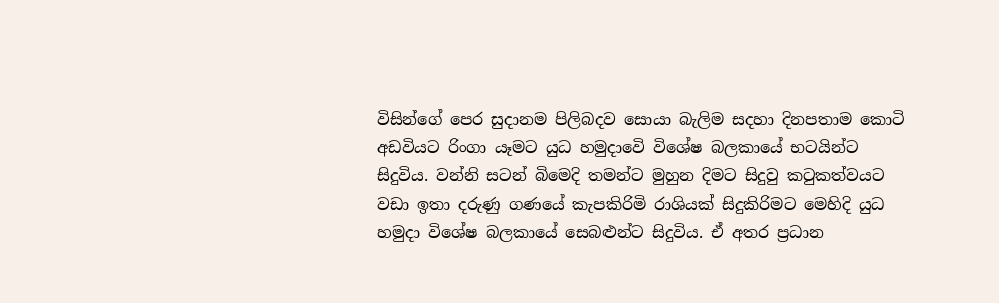විසින්ගේ පෙර සුදානම පිලිබදව සොයා බැලිම සදහා දිනපතාම කොටි අඩවියට රිංගා යෑමට යුධ හමුදාවෙි විශේෂ බලකායේ භටයින්ට සිදුවිය. වන්නි සටන් බිමෙදි තමන්ට මුහුන දිමට සිදුවු කටුකත්වයට වඩා ඉතා දරුණු ගණයේ කැපකිරිමි රාශියක් සිදුකිරිමට මෙහිදි යුධ හමුදා විශේෂ බලකායේ සෙබළුන්ට සිදුවිය. ඒ අතර ප්‍රධාන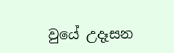වුයේ උදෑසන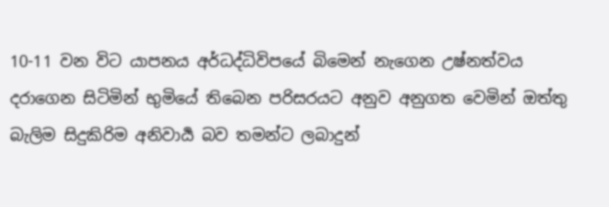10-11 වන විට යාපනය අර්ධද්ධිවිපයේ බිමෙන් නැගෙන උෂ්නත්වය දරාගෙන සිටිමින් භුමියේ තිබෙන පරිසරයට අනුව අනුගත වෙමින් ඔත්තු බැලිම සිදුකිරිම අනිවාර්‍ය බව තමන්ට ලබාදුන්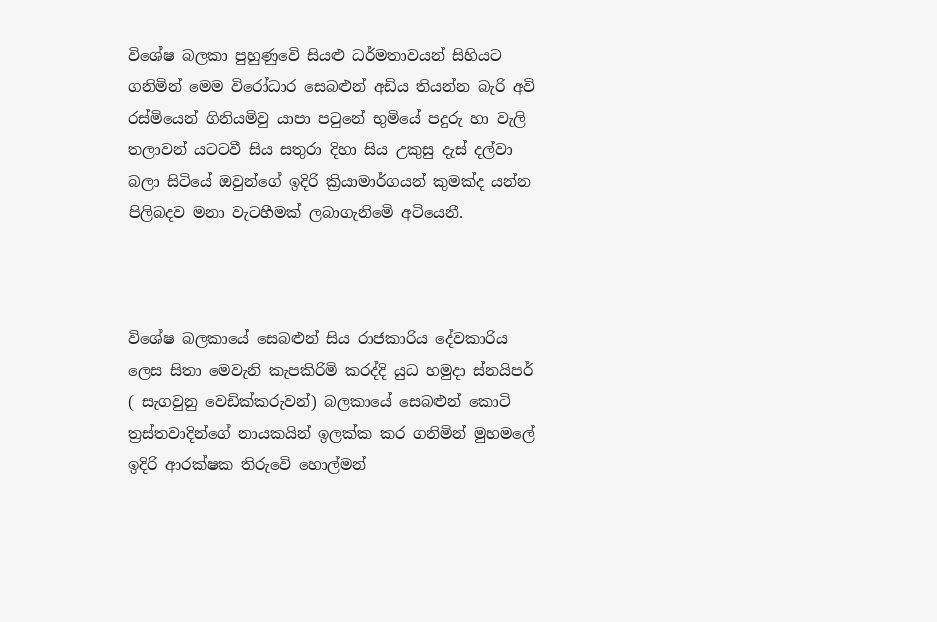විශේෂ බලකා පුහුණුවෙි සියළු ධර්මතාවයන් සිහියට ගනිමින් මෙම විරෝධාර සෙබළුන් අඩිය තියන්න බැරි අවි රස්මියෙන් ගිනියමිවු යාපා පටුනේ භුමියේ පදුරු හා වැලි තලාවන් යටටවී සිය සතුරා දිහා සිය උකුසු දැස් දල්වා බලා සිටියේ ඔවුන්ගේ ඉදිරි ක්‍රියාමාර්ගයන් කුමක්ද යන්න පිලිබදව මනා වැටහීමක් ලබාගැනිමෙි අටියෙනී.



විශේෂ බලකායේ සෙබළුන් සිය රාජකාරිය දේවකාරිය ලෙස සිතා මෙවැනි කැපකිරිමි කරද්දි යුධ හමුදා ස්නයිපර් ( සැගවුනු වෙඩික්කරුවන්) බලකායේ සෙබළුන් කොටි ත්‍රස්තවාදින්ගේ නායකයින් ඉලක්ක කර ගනිමින් මුහමලේ ඉදිරි ආරක්ෂක තිරුවෙි හොල්මන්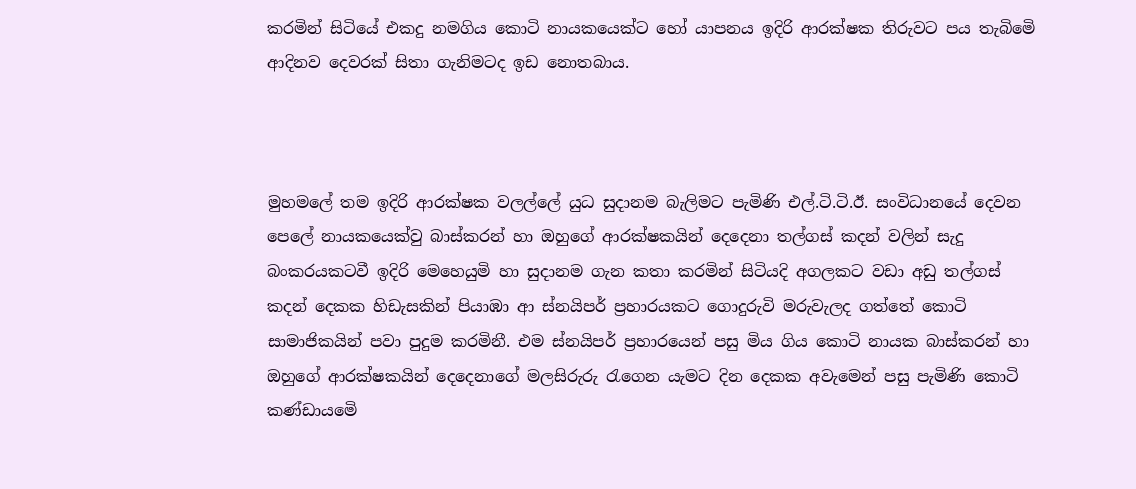කරමින් සිටියේ එකදු නමගිය කොටි නායකයෙක්ට හෝ යාපනය ඉදිරි ආරක්ෂක තිරුවට පය තැබිමෙි ආදිනව දෙවරක් සිතා ගැනිමටද ඉඩ නොතබාය.



මුහමලේ තම ඉදිරි ආරක්ෂක වලල්ලේ යුධ සුදානම බැලිමට පැමිණි එල්.ටි.ටි.ඊ. සංවිධානයේ දෙවන පෙලේ නායකයෙක්වු බාස්කරන් හා ඔහුගේ ආරක්ෂකයින් දෙදෙනා තල්ගස් කදන් වලින් සැදු බංකරයකටවී ඉදිරි මෙහෙයුමි හා සුදානම ගැන කතා කරමින් සිටියදි අගලකට වඩා අඩු තල්ගස් කදන් දෙකක හිඩැසකින් පියාඹා ආ ස්නයිපර් ප්‍රහාරයකට ගොදුරුවි මරුවැලද ගත්තේ කොටි සාමාජිකයින් පවා පුදුම කරමිනී. එම ස්නයිපර් ප්‍රහාරයෙන් පසු මිය ගිය කොටි නායක බාස්කරන් හා ඔහුගේ ආරක්ෂකයින් දෙදෙනාගේ මලසිරුරු රැගෙන යැමට දින දෙකක අවැමෙන් පසු පැමිණි කොටි කණ්ඩායමෙි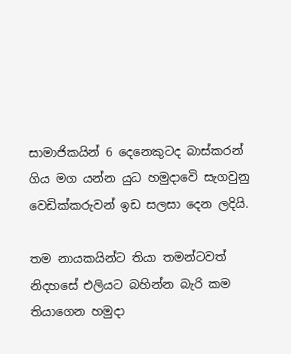සාමාජිකයින් 6 දෙනෙකුටද බාස්කරන් ගිය මග යන්න යුධ හමුදාවෙි සැගවුනු වෙඩික්කරුවන් ඉඩ සලසා දෙන ලදියි.

තම නායකයින්ට තියා තමන්ටවත් නිදහසේ එලියට බහින්න බැරි කම තියාගෙන හමුදා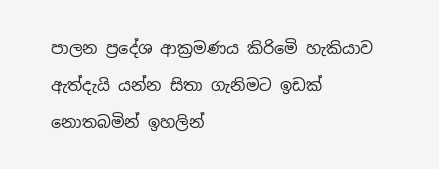පාලන ප්‍රදේශ ආක්‍රමණය කිරිමෙි හැකියාව ඇත්දැයි යන්න සිතා ගැනිමට ඉඩක් නොතබමින් ඉහලින්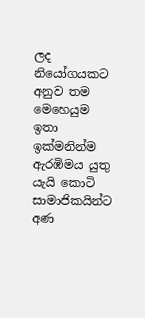ලද නියෝගයකට අනුව තම මෙහෙයුම ඉතා ඉක්මනින්ම ඇරඹිමය යුතු යැයි කොටි සාමාජිකයින්ට අණ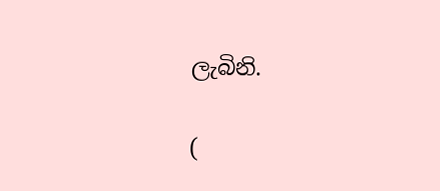ලැබිනි.

(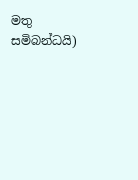මතු සමිබන්ධයි)